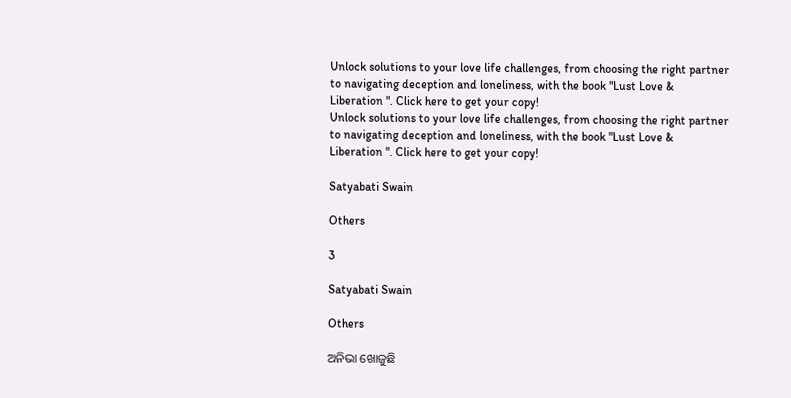Unlock solutions to your love life challenges, from choosing the right partner to navigating deception and loneliness, with the book "Lust Love & Liberation ". Click here to get your copy!
Unlock solutions to your love life challenges, from choosing the right partner to navigating deception and loneliness, with the book "Lust Love & Liberation ". Click here to get your copy!

Satyabati Swain

Others

3

Satyabati Swain

Others

ଅନିଭା ଖୋଜୁଛି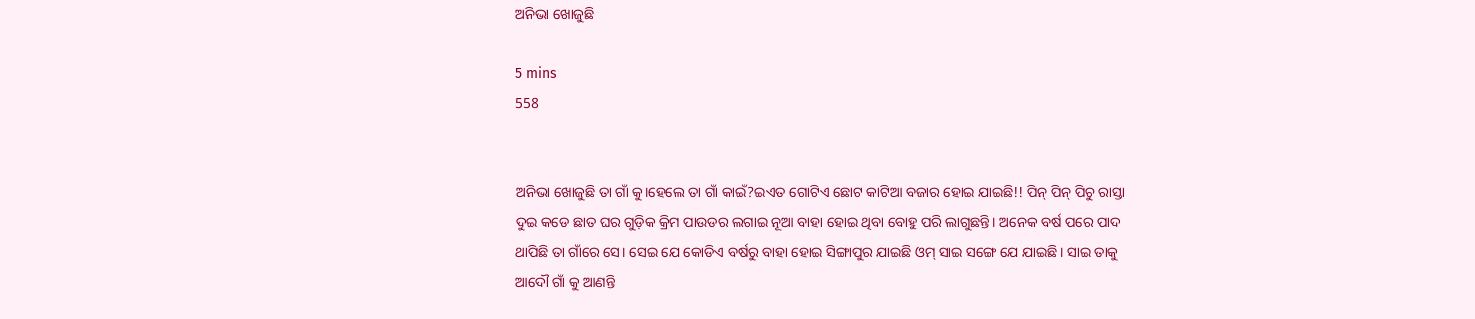ଅନିଭା ଖୋଜୁଛି

5 mins
558


ଅନିଭା ଖୋଜୁଛି ତା ଗାଁ କୁ।ହେଲେ ତା ଗାଁ କାଇଁ?ଇଏତ ଗୋଟିଏ ଛୋଟ କାଟିଆ ବଜାର ହୋଇ ଯାଇଛି!! ପିନ୍ ପିନ୍ ପିଚୁ ରାସ୍ତା ଦୁଇ କଡେ ଛାତ ଘର ଗୁଡ଼ିକ କ୍ରିମ ପାଉଡର ଲଗାଇ ନୂଆ ବାହା ହୋଇ ଥିବା ବୋହୁ ପରି ଲାଗୁଛନ୍ତି। ଅନେକ ବର୍ଷ ପରେ ପାଦ ଥାପିଛି ତା ଗାଁରେ ସେ। ସେଇ ଯେ କୋଡିଏ ବର୍ଷରୁ ବାହା ହୋଇ ସିଙ୍ଗାପୁର ଯାଇଛି ଓମ୍ ସାଇ ସଙ୍ଗେ ଯେ ଯାଇଛି। ସାଇ ତାକୁ ଆଦୌ ଗାଁ କୁ ଆଣନ୍ତି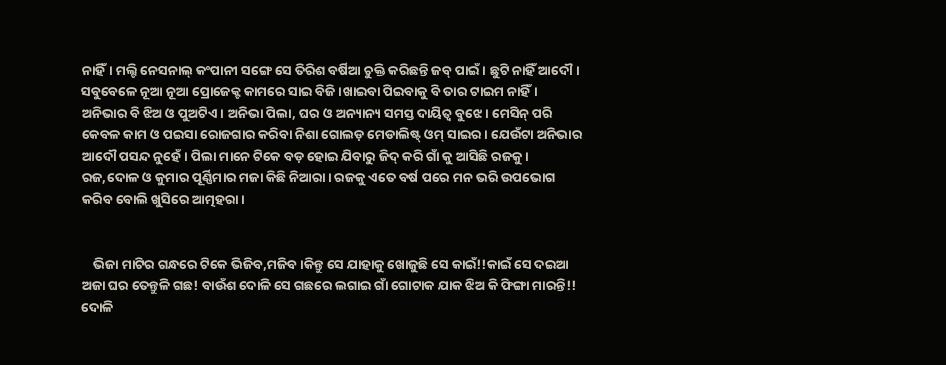ନାହିଁ। ମଲ୍ଟି ନେସନାଲ୍ କଂପାନୀ ସଙ୍ଗେ ସେ ତିରିଶ ବର୍ଷିଆ ଚୁକ୍ତି କରିଛନ୍ତି ଜବ୍ ପାଇଁ। ଛୁଟି ନାହିଁ ଆଦୌ। ସବୁବେଳେ ନୂଆ ନୂଆ ପ୍ରୋଜେକ୍ଟ କାମରେ ସାଇ ବିଜି।ଖାଇବା ପିଇବାକୁ ବି ତାର ଟାଇମ ନାହିଁ। ଅନିଭାର ବି ଝିଅ ଓ ପୁଅଟିଏ। ଅନିଭା ପିଲା, ଘର ଓ ଅନ୍ୟାନ୍ୟ ସମସ୍ତ ଦାୟିତ୍ୱ ବୁଝେ। ମେସିନ୍ ପରି କେବଳ କାମ ଓ ପଇସା ରୋଜଗାର କରିବା ନିଶା ଗୋଲଡ଼ ମେଡାଲିଷ୍ଟ୍ ଓମ୍ ସାଇର। ଯେଉଁଟା ଅନିଭାର ଆଦୌ ପସନ୍ଦ ନୁହେଁ। ପିଲା ମାନେ ଟିକେ ବଡ଼ ହୋଇ ଯିବାରୁ ଜିଦ୍ କରି ଗାଁ କୁ ଆସିଛି ରଜକୁ। ରଜ,ଦୋଳ ଓ କୁମାର ପୂର୍ଣ୍ଣିମାର ମଜା କିଛି ନିଆରା। ରଜକୁ ଏତେ ବର୍ଷ ପରେ ମନ ଭରି ଉପଭୋଗ କରିବ ବୋଲି ଖୁସିରେ ଆତ୍ମହରା।


    ଭିଜା ମାଟିର ଗନ୍ଧରେ ଟିକେ ଭିଜିବ,ମଜିବ।କିନ୍ତୁ ସେ ଯାହାକୁ ଖୋଜୁଛି ସେ କାଇଁ!!କାଇଁ ସେ ଦଇଆ ଅଜା ଘର ତେନ୍ତୁଳି ଗଛ! ବାଉଁଶ ଦୋଳି ସେ ଗଛରେ ଲଗାଇ ଗାଁ ଗୋଟାକ ଯାକ ଝିଅ କି ଫିଙ୍ଗା ମାରନ୍ତି!! ଦୋଳି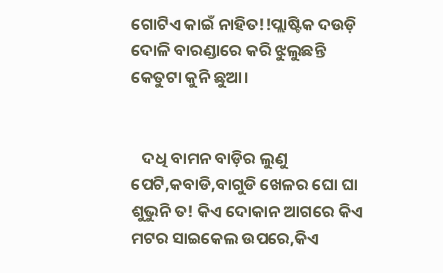ଗୋଟିଏ କାଇଁ ନାହିତ!!ପ୍ଲାଷ୍ଟିକ ଦଉଡ଼ି ଦୋଳି ବାରଣ୍ଡାରେ କରି ଝୁଲୁଛନ୍ତି କେତୁଟା କୁନି ଛୁଆ।


   ଦଧି ବାମନ ବାଡ଼ିର ଲୁଣୁ ପେଟି,କବାଡି,ବାଗୁଡି ଖେଳର ଘୋ ଘା ଶୁଭୁନି ତ! କିଏ ଦୋକାନ ଆଗରେ କିଏ ମଟର ସାଇକେଲ ଉପରେ,କିଏ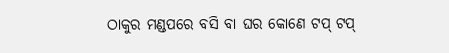ଠାକୁର ମଣ୍ଡପରେ ବସି ବା ଘର କୋଣେ ଟପ୍ ଟପ୍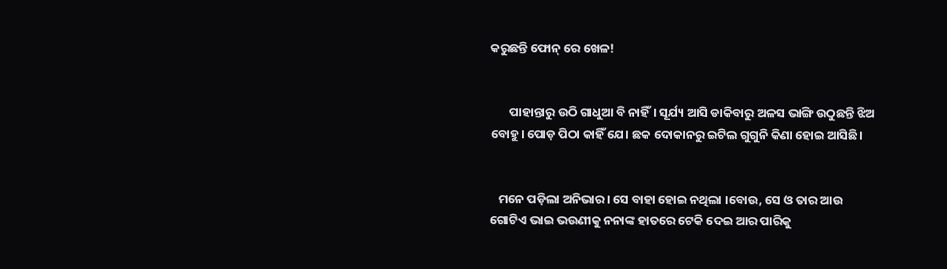କରୁଛନ୍ତି ଫୋନ୍ ରେ ଖେଳ!


       ପାହାନ୍ତାରୁ ଉଠି ଗାଧୁଆ ବି ନାହିଁ। ସୂର୍ଯ୍ୟ ଆସି ଡାକିବାରୁ ଅଳସ ଭାଙ୍ଗି ଉଠୁଛନ୍ତି ଝିଅ ବୋହୁ। ପୋଡ଼ ପିଠା କାହିଁ ଯେ। ଛକ ଦୋକାନରୁ ଇଟିଲ ଗୁଗୁନି କିଣା ହୋଇ ଆସିଛି।


   ମନେ ପଡ଼ିଲା ଅନିଭାର। ସେ ବାହା ହୋଇ ନଥିଲା ।ବୋଉ, ସେ ଓ ତାର ଆଉ ଗୋଟିଏ ଭାଇ ଭଉଣୀକୁ ନନାଙ୍କ ହାତରେ ଟେକି ଦେଇ ଆର ପାରିକୁ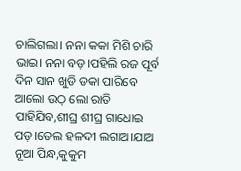ଚାଲିଗଲା। ନନା କକା ମିଶି ଚାରି ଭାଇ। ନନା ବଡ଼।ପହିଲି ରଜ ପୂର୍ବ ଦିନ ସାନ ଖୁଡି ଡକା ପାରିବେ ଆଲୋ ଉଠ୍ ଲୋ ରାତି ପାହିଯିବ,ଶୀଘ୍ର ଶୀଘ୍ର ଗାଧୋଇ ପଡ଼।ତେଲ ହଳଦୀ ଲଗାଅ।ଯାଅ ନୂଆ ପିନ୍ଧ,କୁକୁମ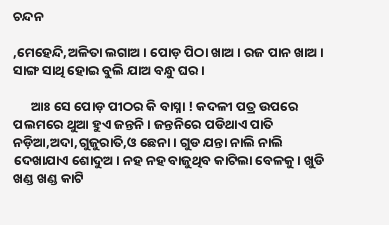ଚନ୍ଦନ

,ମେହେନ୍ଦି,ଅଳିତା ଲଗାଅ। ପୋଡ଼ ପିଠା ଖାଅ। ରଜ ପାନ ଖାଅ। ସାଙ୍ଗ ସାଥି ହୋଇ ବୁଲି ଯାଅ ବନ୍ଧୁ ଘର।

      ଆଃ ସେ ପୋଡ଼ ପୀଠର କି ବାସ୍ନା ! କଦଳୀ ପତ୍ର ଉପରେ ପଲମରେ ଥୁଆ ହୁଏ ଜନ୍ତନି। ଜନ୍ତନିରେ ପଡିଥାଏ ପାତି ନଡ଼ିଆ,ଅଦା,ଗୁଜୁରାତି,ଓ ଛେନା । ଗୁଡ ଯନ୍ତା ନାଲି ନାଲି ଦେଖାଯାଏ ଶୋଦୁଅ। ନହ ନହ ବାଜୁଥିବ କାଟିଲା ବେଳକୁ। ଖୁଡି ଖଣ୍ଡ ଖଣ୍ଡ କାଟି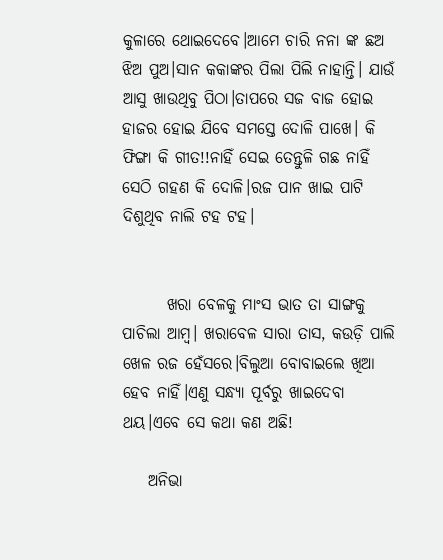କୁଳାରେ ଥୋଇଦେବେ।ଆମେ ଚାରି ନନା ଙ୍କ ଛଅ ଝିଅ ପୁଅ।ସାନ କକାଙ୍କର ପିଲା ପିଲି ନାହାନ୍ତି। ଯାଉଁ ଆସୁ ଖାଉଥିବୁ ପିଠା।ତାପରେ ସଜ ବାଜ ହୋଇ ହାଜର ହୋଇ ଯିବେ ସମସ୍ତେ ଦୋଳି ପାଖେ। କି ଫିଙ୍ଗା କି ଗୀତ!!ନାହିଁ ସେଇ ତେନ୍ତୁଳି ଗଛ ନାହିଁ ସେଠି ଗହଣ କି ଦୋଳି।ରଜ ପାନ ଖାଇ ପାଟି ଦିଶୁଥିବ ନାଲି ଟହ ଟହ।


       ଖରା ବେଳକୁ ମାଂସ ଭାତ ତା ସାଙ୍ଗକୁ ପାଚିଲା ଆମ୍ବ। ଖରାବେଳ ସାରା ତାସ, କଉଡ଼ି ପାଲି ଖେଳ ରଜ ହେଁସରେ।ବିଲୁଆ ବୋବାଇଲେ ଖିଆ ହେବ ନାହିଁ।ଏଣୁ ସନ୍ଧ୍ୟା ପୂର୍ବରୁ ଖାଇଦେବା ଥୟ।ଏବେ ସେ କଥା କଣ ଅଛି!

    ଅନିଭା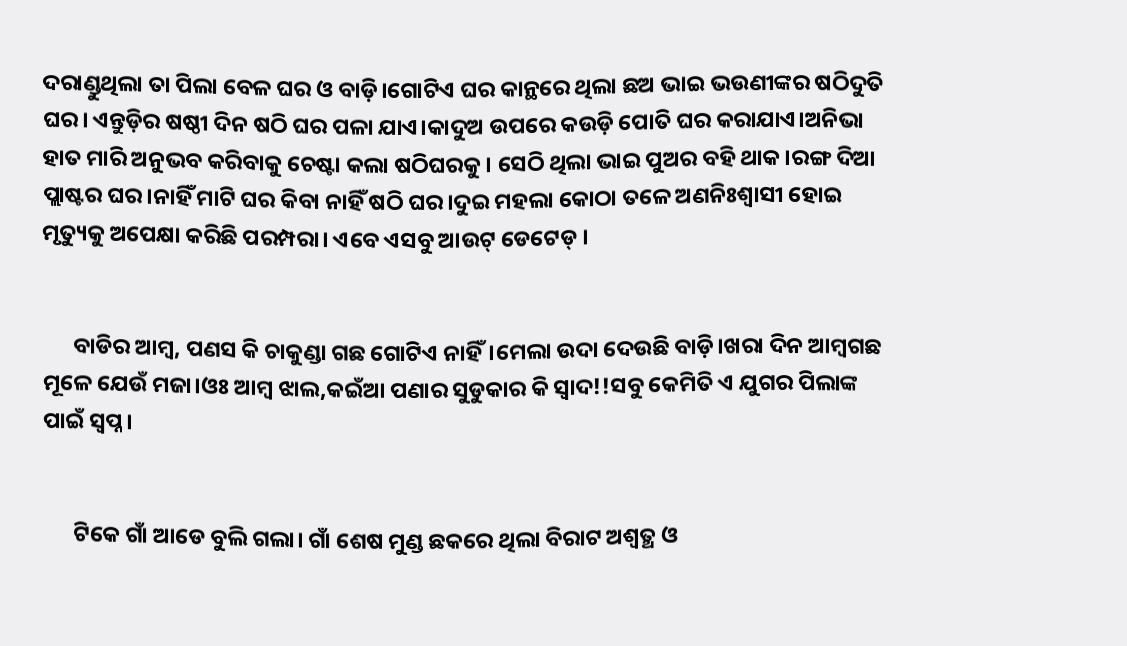ଦରାଣ୍ଡୁଥିଲା ତା ପିଲା ବେଳ ଘର ଓ ବାଡ଼ି।ଗୋଟିଏ ଘର କାନ୍ଥରେ ଥିଲା ଛଅ ଭାଇ ଭଉଣୀଙ୍କର ଷଠିଦୁତି ଘର। ଏନ୍ତୁଡ଼ିର ଷଷ୍ଠୀ ଦିନ ଷଠି ଘର ପଳା ଯାଏ।କାଦୁଅ ଉପରେ କଉଡ଼ି ପୋତି ଘର କରାଯାଏ।ଅନିଭା ହାତ ମାରି ଅନୁଭବ କରିବାକୁ ଚେଷ୍ଟା କଲା ଷଠିଘରକୁ। ସେଠି ଥିଲା ଭାଇ ପୁଅର ବହି ଥାକ।ରଙ୍ଗ ଦିଆ ପ୍ଲାଷ୍ଟର ଘର।ନାହିଁ ମାଟି ଘର କିବା ନାହିଁ ଷଠି ଘର।ଦୁଇ ମହଲା କୋଠା ତଳେ ଅଣନିଃଶ୍ଵାସୀ ହୋଇ ମୃତ୍ୟୁକୁ ଅପେକ୍ଷା କରିଛି ପରମ୍ପରା। ଏବେ ଏସବୁ ଆଉଟ୍ ଡେଟେଡ୍ ।


      ବାଡିର ଆମ୍ବ, ପଣସ କି ଚାକୁଣ୍ଡା ଗଛ ଗୋଟିଏ ନାହିଁ।ମେଲା ଉଦା ଦେଉଛି ବାଡ଼ି।ଖରା ଦିନ ଆମ୍ବଗଛ ମୂଳେ ଯେଉଁ ମଜା।ଓଃ ଆମ୍ବ ଝାଲ,କଇଁଆ ପଣାର ସୁଡୁକାର କି ସ୍ୱାଦ!!ସବୁ କେମିତି ଏ ଯୁଗର ପିଲାଙ୍କ ପାଇଁ ସ୍ବପ୍ନ।


      ଟିକେ ଗାଁ ଆଡେ ବୁଲି ଗଲା। ଗାଁ ଶେଷ ମୁଣ୍ଡ ଛକରେ ଥିଲା ବିରାଟ ଅଶ୍ୱତ୍ଥ ଓ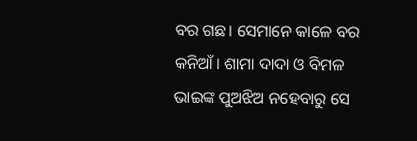ବର ଗଛ। ସେମାନେ କାଳେ ବର କନିଆଁ। ଶାମା ଦାଦା ଓ ବିମଳ ଭାଇଙ୍କ ପୁଅଝିଅ ନହେବାରୁ ସେ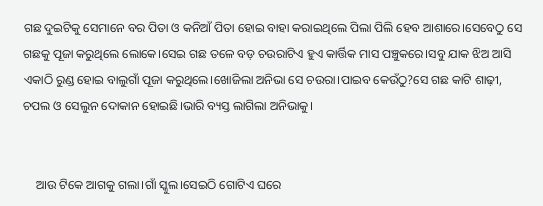ଗଛ ଦୁଇଟିକୁ ସେମାନେ ବର ପିତା ଓ କନିଆଁ ପିତା ହୋଇ ବାହା କରାଇଥିଲେ ପିଲା ପିଲି ହେବ ଆଶାରେ।ସେବେଠୁ ସେ ଗଛକୁ ପୂଜା କରୁଥିଲେ ଲୋକେ।ସେଇ ଗଛ ତଳେ ବଡ଼ ଚଉରାଟିଏ ହୁଏ କାର୍ତ୍ତିକ ମାସ ପଞ୍ଚୁକରେ।ସବୁ ଯାକ ଝିଅ ଆସି ଏକାଠି ରୁଣ୍ଡ ହୋଇ ବାଲୁଗାଁ ପୂଜା କରୁଥିଲେ।ଖୋଜିଲା ଅନିଭା ସେ ଚଉରା।ପାଇବ କେଉଁଠୁ?ସେ ଗଛ କାଟି ଶାଢ଼ୀ, ଚପଲ ଓ ସେଲୁନ ଦୋକାନ ହୋଇଛି।ଭାରି ବ୍ୟସ୍ତ ଲାଗିଲା ଅନିଭାକୁ।


    ଆଉ ଟିକେ ଆଗକୁ ଗଲା।ଗାଁ ସ୍କୁଲ।ସେଇଠି ଗୋଟିଏ ଘରେ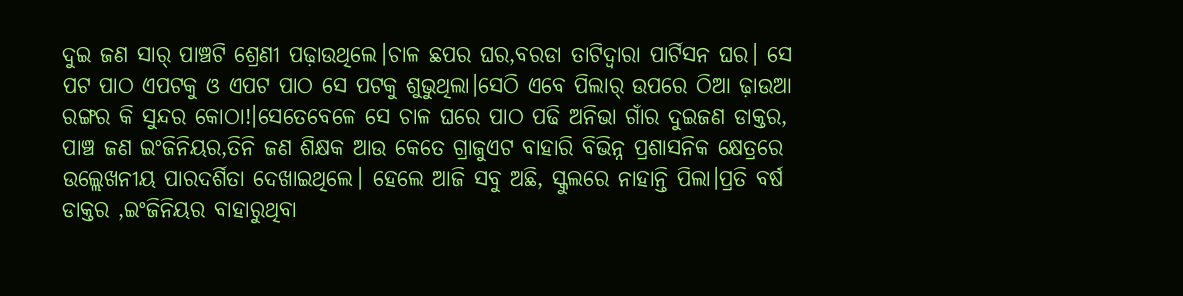ଦୁଇ ଜଣ ସାର୍ ପାଞ୍ଚଟି ଶ୍ରେଣୀ ପଢ଼ାଉଥିଲେ।ଚାଳ ଛପର ଘର,ବରଡା ତାଟିଦ୍ୱାରା ପାର୍ଟିସନ ଘର। ସେ ପଟ ପାଠ ଏପଟକୁ ଓ ଏପଟ ପାଠ ସେ ପଟକୁ ଶୁଭୁଥିଲା।ସେଠି ଏବେ ପିଲାର୍ ଉପରେ ଠିଆ ଢ଼ାଉଆ ରଙ୍ଗର କି ସୁନ୍ଦର କୋଠା!।ସେତେବେଳେ ସେ ଚାଳ ଘରେ ପାଠ ପଢି ଅନିଭା ଗାଁର ଦୁଇଜଣ ଡାକ୍ତର, ପାଞ୍ଚ ଜଣ ଇଂଜିନିୟର,ତିନି ଜଣ ଶିକ୍ଷକ ଆଉ କେତେ ଗ୍ରାଜୁଏଟ ବାହାରି ବିଭିନ୍ନ ପ୍ରଶାସନିକ କ୍ଷେତ୍ରରେ ଉଲ୍ଲେଖନୀୟ ପାରଦର୍ଶିତା ଦେଖାଇଥିଲେ। ହେଲେ ଆଜି ସବୁ ଅଛି, ସ୍କୁଲରେ ନାହାନ୍ତି ପିଲା।ପ୍ରତି ବର୍ଷ ଡାକ୍ତର ,ଇଂଜିନିୟର ବାହାରୁଥିବା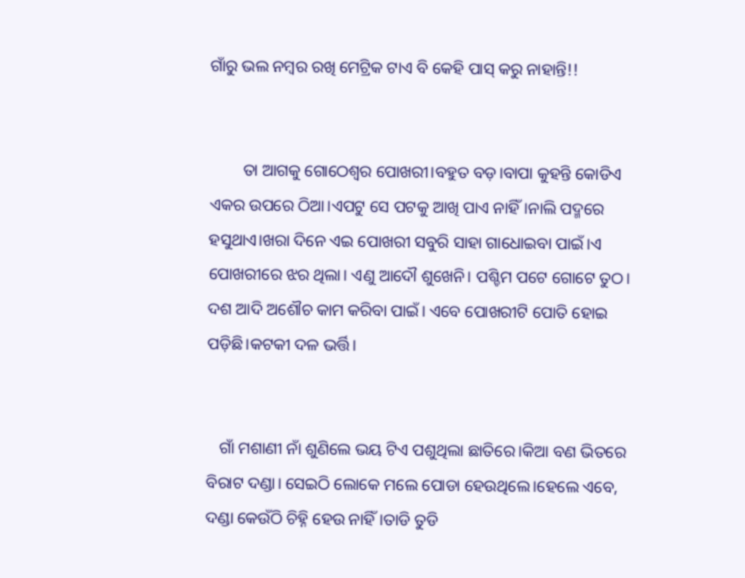ଗାଁରୁ ଭଲ ନମ୍ବର ରଖି ମେଟ୍ରିକ ଟାଏ ବି କେହି ପାସ୍ କରୁ ନାହାନ୍ତି!!


        ତା ଆଗକୁ ଗୋଠେଶ୍ବର ପୋଖରୀ।ବହୁତ ବଡ଼।ବାପା କୁହନ୍ତି କୋଡିଏ ଏକର ଉପରେ ଠିଆ।ଏପଟୁ ସେ ପଟକୁ ଆଖି ପାଏ ନାହିଁ।ନାଲି ପଦ୍ମରେ ହସୁଥାଏ।ଖରା ଦିନେ ଏଇ ପୋଖରୀ ସବୁରି ସାହା ଗାଧୋଇବା ପାଇଁ।ଏ ପୋଖରୀରେ ଝର ଥିଲା। ଏଣୁ ଆଦୌ ଶୁଖେନି। ପଶ୍ଚିମ ପଟେ ଗୋଟେ ତୁଠ। ଦଶ ଆଦି ଅଶୌଚ କାମ କରିବା ପାଇଁ। ଏବେ ପୋଖରୀଟି ପୋତି ହୋଇ ପଡ଼ିଛି।କଟକୀ ଦଳ ଭର୍ତ୍ତି।


   ଗାଁ ମଶାଣୀ ନାଁ ଶୁଣିଲେ ଭୟ ଟିଏ ପଶୁଥିଲା ଛାତିରେ।କିଆ ବଣ ଭିତରେ ବିରାଟ ଦଣ୍ଡା। ସେଇଠି ଲୋକେ ମଲେ ପୋଡା ହେଉଥିଲେ।ହେଲେ ଏବେ, ଦଣ୍ଡା କେଉଁଠି ଚିହ୍ନି ହେଉ ନାହିଁ।ତାଡି ତୁଡି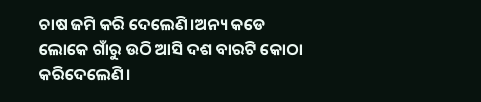ଚାଷ ଜମି କରି ଦେଲେଣି।ଅନ୍ୟ କଡେ ଲୋକେ ଗାଁରୁ ଉଠି ଆସି ଦଶ ବାରଟି କୋଠା କରିଦେଲେଣି।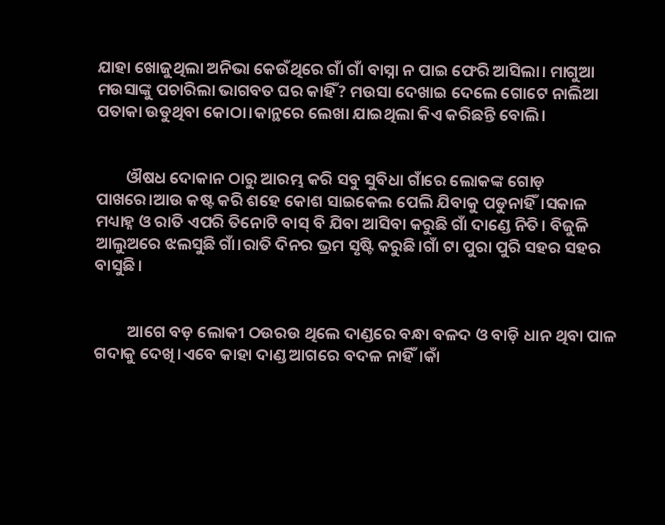ଯାହା ଖୋଜୁଥିଲା ଅନିଭା କେଉଁଥିରେ ଗାଁ ଗାଁ ବାସ୍ନା ନ ପାଇ ଫେରି ଆସିଲା। ମାଗୁଆ ମଉସାଙ୍କୁ ପଚାରିଲା ଭାଗବତ ଘର କାହିଁ? ମଉସା ଦେଖାଇ ଦେଲେ ଗୋଟେ ନାଲିଆ ପତାକା ଉଡୁଥିବା କୋଠା।କାନ୍ଥରେ ଲେଖା ଯାଇଥିଲା କିଏ କରିଛନ୍ତି ବୋଲି।


        ଔଷଧ ଦୋକାନ ଠାରୁ ଆରମ୍ଭ କରି ସବୁ ସୁବିଧା ଗାଁରେ ଲୋକଙ୍କ ଗୋଡ଼ ପାଖରେ।ଆଉ କଷ୍ଟ କରି ଶହେ କୋଶ ସାଇକେଲ ପେଲି ଯିବାକୁ ପଡୁନାହିଁ।ସକାଳ ମଧ୍ୟାହ୍ନ ଓ ରାତି ଏପରି ତିନୋଟି ବାସ୍ ବି ଯିବା ଆସିବା କରୁଛି ଗାଁ ଦାଣ୍ଡେ ନିତି। ବିଜୁଳି ଆଲୁଅରେ ଝଲସୁଛି ଗାଁ।ରାତି ଦିନର ଭ୍ରମ ସୃଷ୍ଟି କରୁଛି।ଗାଁ ଟା ପୁରା ପୁରି ସହର ସହର ବାସୁଛି।


         ଆଗେ ବଡ଼ ଲୋକୀ ଠଉରଉ ଥିଲେ ଦାଣ୍ଡରେ ବନ୍ଧା ବଳଦ ଓ ବାଡ଼ି ଧାନ ଥିବା ପାଳ ଗଦାକୁ ଦେଖି।ଏବେ କାହା ଦାଣ୍ଡ ଆଗରେ ବଦଳ ନାହିଁ।କାଁ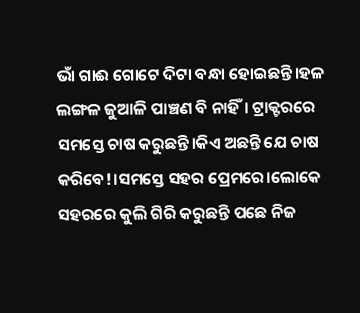ଭାଁ ଗାଈ ଗୋଟେ ଦିଟା ବନ୍ଧା ହୋଇଛନ୍ତି।ହଳ ଲଙ୍ଗଳ ଜୁଆଳି ପାଞ୍ଚଣ ବି ନାହିଁ। ଟ୍ରାକ୍ଟରରେ ସମସ୍ତେ ଚାଷ କରୁଛନ୍ତି।କିଏ ଅଛନ୍ତି ଯେ ଚାଷ କରିବେ!।ସମସ୍ତେ ସହର ପ୍ରେମରେ।ଲୋକେ ସହରରେ କୁଲି ଗିରି କରୁଛନ୍ତି ପଛେ ନିଜ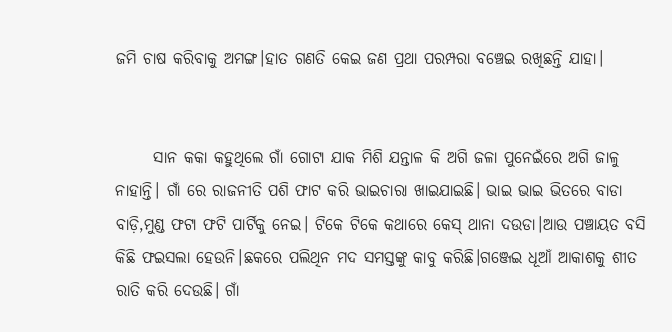ଜମି ଚାଷ କରିବାକୁ ଅମଙ୍ଗ।ହାତ ଗଣତି କେଇ ଜଣ ପ୍ରଥା ପରମ୍ପରା ବଞ୍ଚେଇ ରଖିଛନ୍ତି ଯାହା।


      ସାନ କକା କହୁଥିଲେ ଗାଁ ଗୋଟା ଯାକ ମିଶି ଯନ୍ତାଳ କି ଅଗି ଜଳା ପୁନେଇଁରେ ଅଗି ଜାଳୁ ନାହାନ୍ତି। ଗାଁ ରେ ରାଜନୀତି ପଶି ଫାଟ କରି ଭାଇଚାରା ଖାଇଯାଇଛି। ଭାଇ ଭାଇ ଭିତରେ ବାଡା ବାଡ଼ି,ମୁଣ୍ଡ ଫଟା ଫଟି ପାର୍ଟିକୁ ନେଇ। ଟିକେ ଟିକେ କଥାରେ କେସ୍ ଥାନା ଦଉଡା।ଆଉ ପଞ୍ଚାୟତ ବସି କିଛି ଫଇସଲା ହେଉନି।ଛକରେ ପଲିଥିନ ମଦ ସମସ୍ତଙ୍କୁ କାବୁ କରିଛି।ଗଞ୍ଜେଇ ଧୂଆଁ ଆକାଶକୁ ଶୀତ ରାତି କରି ଦେଉଛି। ଗାଁ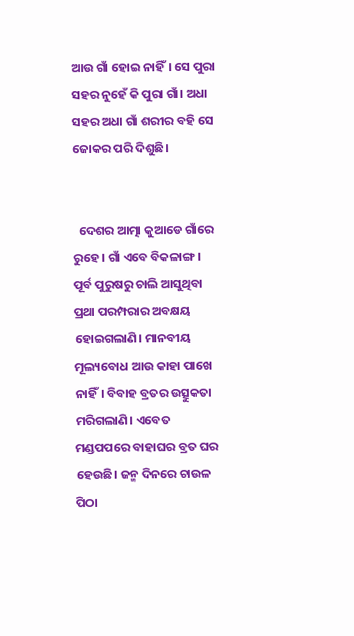ଆଉ ଗାଁ ହୋଇ ନାହିଁ। ସେ ପୁରା ସହର ନୁହେଁ କି ପୁରା ଗାଁ। ଅଧା ସହର ଅଧା ଗାଁ ଶରୀର ବହି ସେ ଜୋକର ପରି ଦିଶୁଛି।


  ଦେଶର ଆତ୍ମା କୁଆଡେ ଗାଁରେ ରୁହେ। ଗାଁ ଏବେ ବିକଳାଙ୍ଗ। ପୂର୍ବ ପୁରୁଷରୁ ଚାଲି ଆସୁଥିବା ପ୍ରଥା ପରମ୍ପରାର ଅବକ୍ଷୟ ହୋଇଗଲାଣି। ମାନବୀୟ ମୂଲ୍ୟବୋଧ ଆଉ କାହା ପାଖେ ନାହିଁ। ବିବାହ ବ୍ରତର ଉତ୍ସୁକତା ମରିଗଲାଣି। ଏବେତ ମଣ୍ଡପପରେ ବାହାଘର ବ୍ରତ ଘର ହେଉଛି। ଜନ୍ମ ଦିନରେ ଚାଉଳ ପିଠା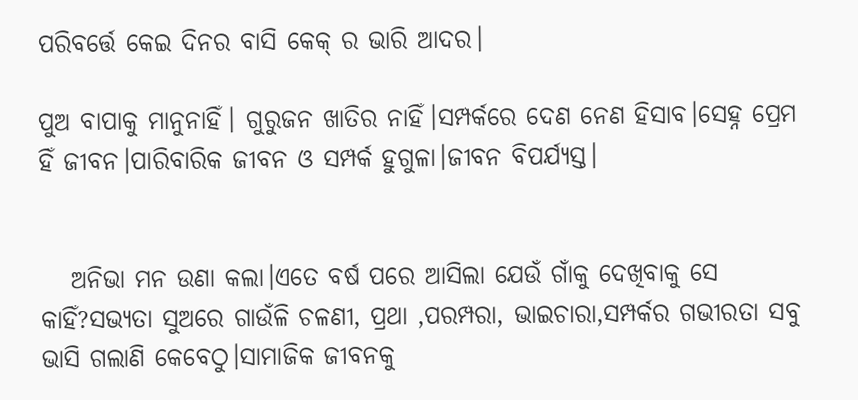ପରିବର୍ତ୍ତେ କେଇ ଦିନର ବାସି କେକ୍ ର ଭାରି ଆଦର।

ପୁଅ ବାପାକୁ ମାନୁନାହିଁ। ଗୁରୁଜନ ଖାତିର ନାହିଁ।ସମ୍ପର୍କରେ ଦେଣ ନେଣ ହିସାବ।ସେହ୍ନ ପ୍ରେମ ହିଁ ଜୀବନ।ପାରିବାରିକ ଜୀବନ ଓ ସମ୍ପର୍କ ହୁଗୁଳା।ଜୀବନ ବିପର୍ଯ୍ୟସ୍ତ।


   ଅନିଭା ମନ ଉଣା କଲା।ଏତେ ବର୍ଷ ପରେ ଆସିଲା ଯେଉଁ ଗାଁକୁ ଦେଖିବାକୁ ସେ କାହିଁ?ସଭ୍ୟତା ସୁଅରେ ଗାଉଁଳି ଚଳଣୀ, ପ୍ରଥା ,ପରମ୍ପରା, ଭାଇଚାରା,ସମ୍ପର୍କର ଗଭୀରତା ସବୁ ଭାସି ଗଲାଣି କେବେଠୁ।ସାମାଜିକ ଜୀବନକୁ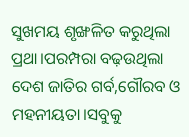ସୁଖମୟ ଶୃଙ୍ଖଳିତ କରୁଥିଲା ପ୍ରଥା।ପରମ୍ପରା ବଢ଼ଉଥିଲା ଦେଶ ଜାତିର ଗର୍ବ,ଗୌରବ ଓ ମହନୀୟତା।ସବୁକୁ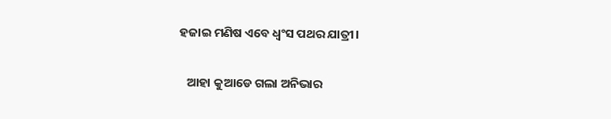ହଜାଇ ମଣିଷ ଏବେ ଧ୍ୱଂସ ପଥର ଯାତ୍ରୀ।

   ଆହା କୁଆଡେ ଗଲା ଅନିଭାର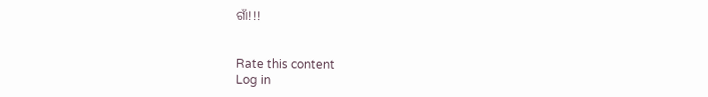ଗାଁ!!!


Rate this content
Log in